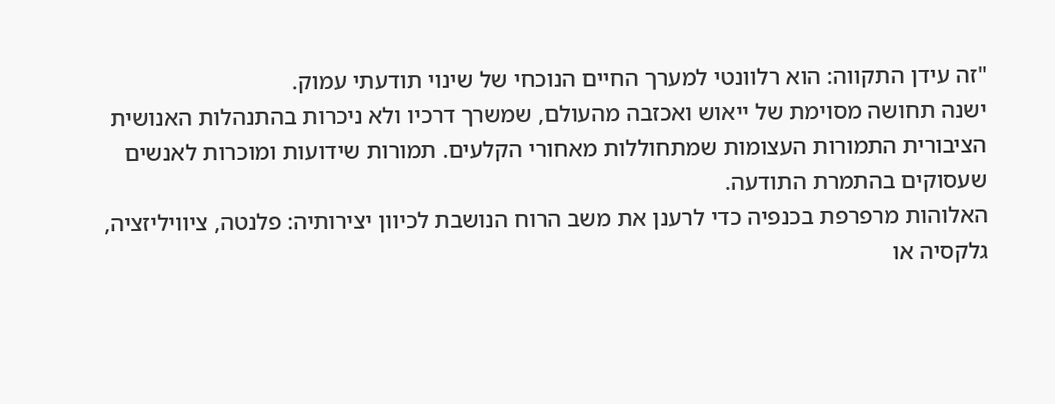"זה עידן התקווה: הוא רלוונטי למערך החיים הנוכחי של שינוי תודעתי עמוק.
ישנה תחושה מסוימת של ייאוש ואכזבה מהעולם, שמשרך דרכיו ולא ניכרות בהתנהלות האנושית הציבורית התמורות העצומות שמתחוללות מאחורי הקלעים. תמורות שידועות ומוכרות לאנשים שעסוקים בהתמרת התודעה.
האלוהות מרפרפת בכנפיה כדי לרענן את משב הרוח הנושבת לכיוון יצירותיה: פלנטה, ציוויליזציה, גלקסיה או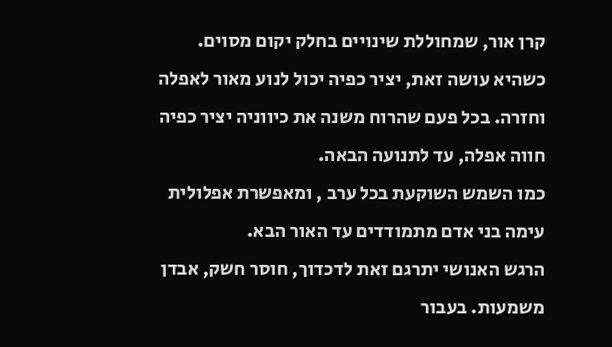קרן אור, שמחוללת שינויים בחלק יקום מסוים.
כשהיא עושה זאת, יציר כפיה יכול לנוע מאור לאפלה וחזרה. בכל פעם שהרוח משנה את כיווניה יציר כפיה חווה אפלה, עד לתנועה הבאה.
כמו השמש השוקעת בכל ערב , ומאפשרת אפלולית עימה בני אדם מתמודדים עד האור הבא.
הרגש האנושי יתרגם זאת לדכדוך, חוסר חשק, אבדן משמעות. בעבור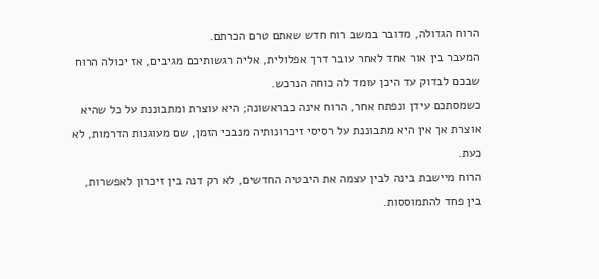הרוח הגדולה, מדובר במשב רוח חדש שאתם טרם הכרתם.
המעבר בין אור אחד לאחר עובר דרך אפלולית, אליה רגשותיכם מגיבים, אז יכולה הרוח שבכם לבדוק עד היכן עומד לה כוחה הנרכש.
כשמסתכם עידן ונפתח אחר, הרוח אינה כבראשונה; היא עוצרת ומתבוננת על כל שהיא אוצרת אך אין היא מתבוננת על רסיסי זיכרונותיה מנבכי הזמן, שם מעוגנות הדרמות, לא כעת.
הרוח מיישבת בינה לבין עצמה את היבטיה החדשים, לא רק דנה בין זיכרון לאפשרות, בין פחד להתמוססות.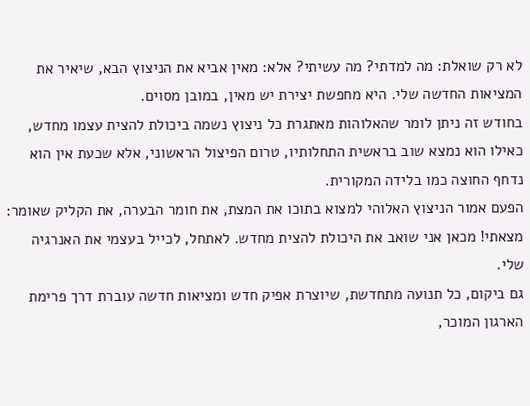לא רק שואלת: מה למדתי? מה עשיתי? אלא: מאין אביא את הניצוץ הבא, שיאיר את המציאות החדשה שלי. היא מחפשת יצירת יש מאין, במובן מסוים.
בחודש זה ניתן לומר שהאלוהות מאתגרת כל ניצוץ נשמה ביכולת להצית עצמו מחדש, כאילו הוא נמצא שוב בראשית התחלותיו, טרום הפיצול הראשוני, אלא שכעת אין הוא נדחף החוצה כמו בלידה המקורית.
הפעם אמור הניצוץ האלוהי למצוא בתוכו את המצת, את חומר הבערה, את הקליק שאומר: מצאתי! מכאן אני שואב את היכולת להצית מחדש. לאתחל, לכייל בעצמי את האנרגיה שלי.
גם ביקום, כל תנועה מתחדשת, שיוצרת אפיק חדש ומציאות חדשה עוברת דרך פרימת הארגון המוכר,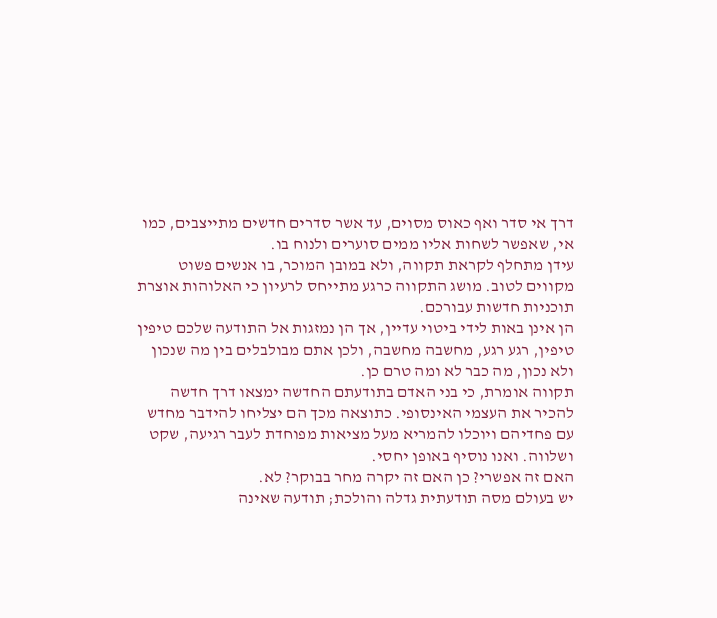דרך אי סדר ואף כאוס מסוים, עד אשר סדרים חדשים מתייצבים, כמו אי, שאפשר לשחות אליו ממים סוערים ולנוח בו.
עידן מתחלף לקראת תקווה, ולא במובן המוכר, בו אנשים פשוט מקווים לטוב. מושג התקווה כרגע מתייחס לרעיון כי האלוהות אוצרת תוכניות חדשות עבורכם.
הן אינן באות לידי ביטוי עדיין, אך הן נמזגות אל התודעה שלכם טיפין טיפין, רגע רגע, מחשבה מחשבה, ולכן אתם מבולבלים בין מה שנכון ולא נכון, מה כבר לא ומה טרם כן.
תקווה אומרת, כי בני האדם בתודעתם החדשה ימצאו דרך חדשה להכיר את העצמי האינסופי. כתוצאה מכך הם יצליחו להידבר מחדש עם פחדיהם ויוכלו להמריא מעל מציאות מפוחדת לעבר רגיעה, שקט ושלווה. ואנו נוסיף באופן יחסי.
האם זה אפשרי? כן האם זה יקרה מחר בבוקר? לא.
יש בעולם מסה תודעתית גדלה והולכת; תודעה שאינה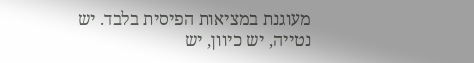מעוגנת במציאות הפיסית בלבד. יש נטייה, יש כיוון, יש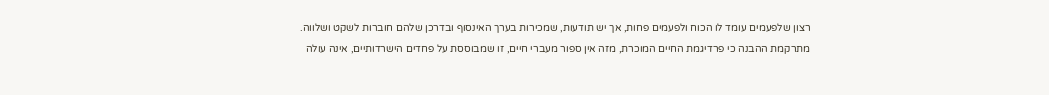רצון שלפעמים עומד לו הכוח ולפעמים פחות, אך יש תודעות, שמכירות בערך האינסוף ובדרכן שלהם חוברות לשקט ושלווה.
מתרקמת ההבנה כי פרדיגמת החיים המוכרת, מזה אין ספור מעברי חיים, זו שמבוססת על פחדים הישרדותיים, אינה עולה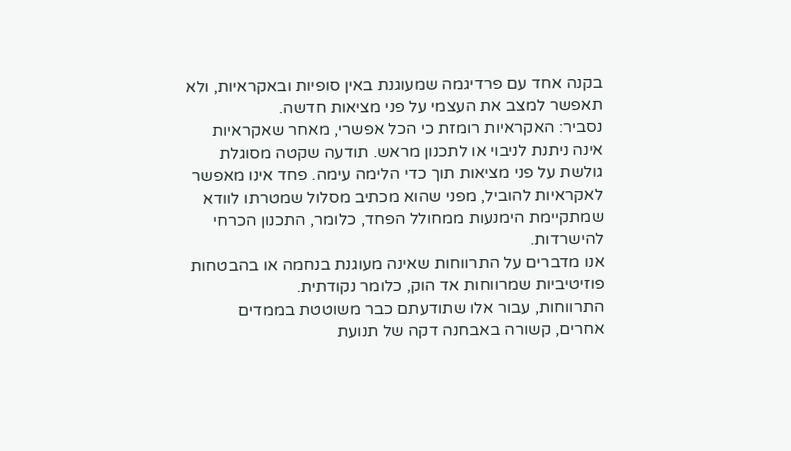בקנה אחד עם פרדיגמה שמעוגנת באין סופיות ובאקראיות, ולא תאפשר למצב את העצמי על פני מציאות חדשה.
נסביר: האקראיות רומזת כי הכל אפשרי, מאחר שאקראיות אינה ניתנת לניבוי או לתכנון מראש. תודעה שקטה מסוגלת גולשת על פני מציאות תוך כדי הלימה עימה. פחד אינו מאפשר לאקראיות להוביל, מפני שהוא מכתיב מסלול שמטרתו לוודא שמתקיימת הימנעות ממחולל הפחד, כלומר, התכנון הכרחי להישרדות.
אנו מדברים על התרווחות שאינה מעוגנת בנחמה או בהבטחות פוזיטיביות שמרווחות אד הוק, כלומר נקודתית.
התרווחות, עבור אלו שתודעתם כבר משוטטת בממדים אחרים, קשורה באבחנה דקה של תנועת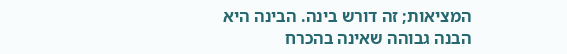המציאות; זה דורש בינה. הבינה היא הבנה גבוהה שאינה בהכרח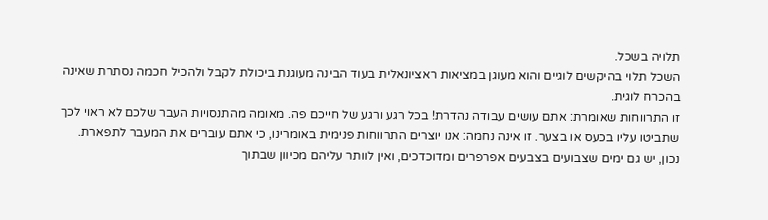תלויה בשכל.
השכל תלוי בהיקשים לוגיים והוא מעוגן במציאות ראציונאלית בעוד הבינה מעוגנת ביכולת לקבל ולהכיל חכמה נסתרת שאינה בהכרח לוגית.
זו התרווחות שאומרת: אתם עושים עבודה נהדרת! בכל רגע ורגע של חייכם פה. מאומה מהתנסויות העבר שלכם לא ראוי לכך שתביטו עליו בכעס או בצער. זו אינה נחמה: אנו יוצרים התרווחות פנימית באומרינו, כי אתם עוברים את המעבר לתפארת.
נכון, יש גם ימים שצבועים בצבעים אפרפרים ומדוכדכים, ואין לוותר עליהם מכיוון שבתוך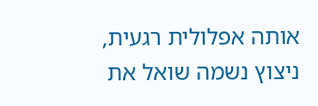אותה אפלולית רגעית, ניצוץ נשמה שואל את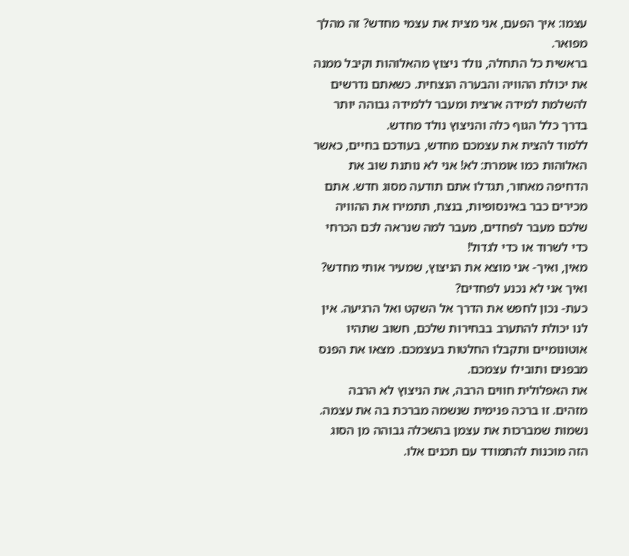עצמו: איך הפעם, אני מצית את עצמי מחדש? זה מהלך מפואר.
בראשית כל התחלה, נולד ניצוץ מהאלוהות וקיבל ממנה את יכולת ההוויה והבערה הנצחית. כשאתם נדרשים להשלמת למידה ארצית ומעבר ללמידה גבוהה יותר בדרך כלל הגוף כלה והניצוץ נולד מחדש.
ללמוד להצית את עצמכם מחדש, בעודכם בחיים, כאשר האלוהות כמו אומרת: לא! אני לא נותנת שוב את הדחיפה מאחור, תגדלו אתם תודעה מסוג חדש. אתם מכירים כבר באינסופיות, בנצח, תתמירו את ההוויה שלכם מעבר לפחדים, מעבר למה שנראה לכם הכרחי כדי לשרוד או כדי לגדול!
מאין, ואיך- אני מוצא את הניצוץ, שמעיר אותי מחדש? ואיך אני לא נכנע לפחדים?
כעת- נכון לחפש את הדרך אל השקט ואל הרגיעה. אין לנו יכולת להתערב בבחירות שלכם, חשוב שתהיו אוטונומיים ותקבלו החלטות בעצמכם. מצאו את הפנס מבפנים ותובילו עצמכם.
את האפלולית חווים הרבה, את הניצוץ לא הרבה מזהים. זו ברכה פנימית שנשמה מברכת בה את עצמה.
נשמות שמברכות את עצמן בהשכלה גבוהה מן הסוג הזה מוכנות להתמודד עם תכנים אלו.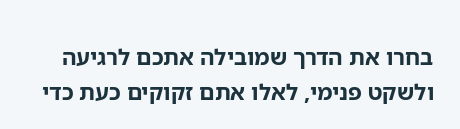בחרו את הדרך שמובילה אתכם לרגיעה ולשקט פנימי, לאלו אתם זקוקים כעת כדי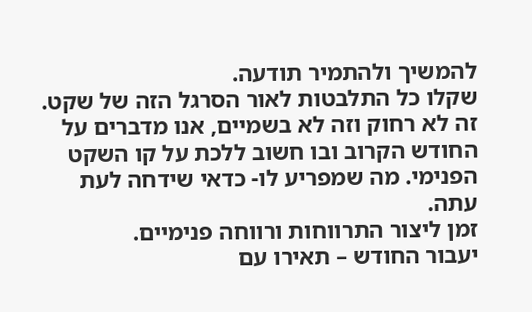להמשיך ולהתמיר תודעה.
שקלו כל התלבטות לאור הסרגל הזה של שקט.
זה לא רחוק וזה לא בשמיים, אנו מדברים על החודש הקרוב ובו חשוב ללכת על קו השקט הפנימי. מה שמפריע לו- כדאי שידחה לעת עתה.
זמן ליצור התרווחות ורווחה פנימיים.
יעבור החודש – תאירו עם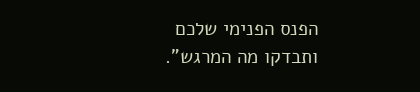הפנס הפנימי שלכם ותבדקו מה המרגש".